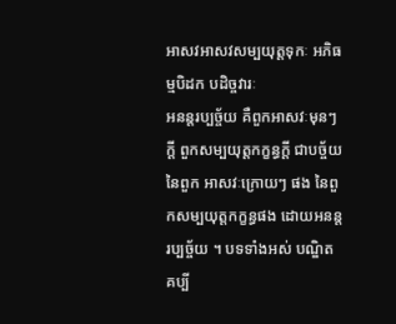អាសវអាសវសម្បយុត្តទុកៈ អភិធម្មបិដក បដិច្ចវារៈ
អនន្តរប្បច្ច័យ គឺពួកអាសវៈមុនៗ ក្តី ពួកសម្បយុត្តកក្ខន្ធក្តី ជាបច្ច័យនៃពួក អាសវៈក្រោយៗ ផង នៃពួកសម្បយុត្តកក្ខន្ធផង ដោយអនន្តរប្បច្ច័យ ។ បទទាំងអស់ បណ្ឌិតគប្បី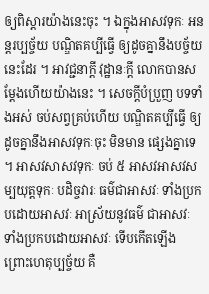ឲ្យពិស្តារយ៉ាងនេះចុះ ។ ឯក្នុងអាសវទុកៈ អនន្តរប្បច្ច័យ បណ្ឌិតគប្បីធ្វើ ឲ្យដូចគ្នានឹងបច្ច័យនេះដែរ ។ អាវជ្ជនាក្តី វុដ្ឋានៈក្តី លោកបានសម្តែងហើយយ៉ាងនេះ ។ សេចក្ដីបំប្រួញ បទទាំងអស់ ចប់សព្វគ្រប់ហើយ បណ្ឌិតគប្បីធ្វើ ឲ្យដូចគ្នានឹងអាសវទុកៈចុះ មិនមាន ផ្សេងគ្នាទេ ។ អាសវសាសវទុកៈ ចប់ ៥ អាសវអាសវសម្បយុត្តទុកៈ បដិច្ចវារៈ ធម៌ជាអាសវៈ ទាំងប្រកបដោយអាសវៈ អាស្រ័យនូវធម៌ ជាអាសវៈ ទាំងប្រកបដោយអាសវៈ ទើបកើតឡើង ព្រោះហេតុប្បច្ច័យ គឺ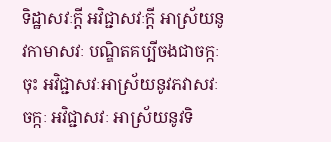ទិដ្ឋាសវៈក្តី អវិជ្ជាសវៈក្តី អាស្រ័យនូវកាមាសវៈ បណ្ឌិតគប្បីចងជាចក្កៈចុះ អវិជ្ជាសវៈអាស្រ័យនូវភវាសវៈ ចក្កៈ អវិជ្ជាសវៈ អាស្រ័យនូវទិ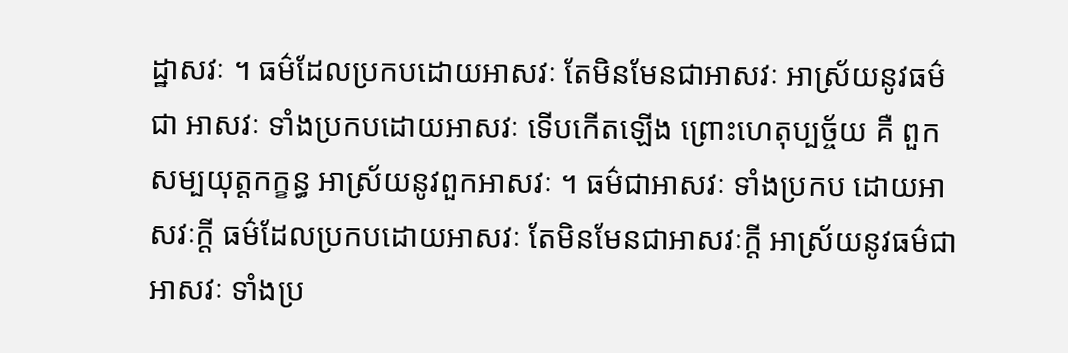ដ្ឋាសវៈ ។ ធម៌ដែលប្រកបដោយអាសវៈ តែមិនមែនជាអាសវៈ អាស្រ័យនូវធម៌ជា អាសវៈ ទាំងប្រកបដោយអាសវៈ ទើបកើតឡើង ព្រោះហេតុប្បច្ច័យ គឺ ពួកសម្បយុត្តកក្ខន្ធ អាស្រ័យនូវពួកអាសវៈ ។ ធម៌ជាអាសវៈ ទាំងប្រកប ដោយអាសវៈក្តី ធម៌ដែលប្រកបដោយអាសវៈ តែមិនមែនជាអាសវៈក្តី អាស្រ័យនូវធម៌ជាអាសវៈ ទាំងប្រ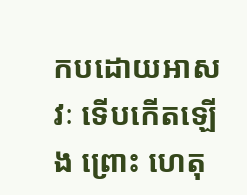កបដោយអាសវៈ ទើបកើតឡើង ព្រោះ ហេតុ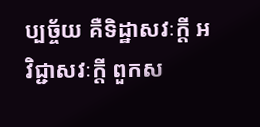ប្បច្ច័យ គឺទិដ្ឋាសវៈក្តី អវិជ្ជាសវៈក្តី ពួកស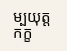ម្បយុត្តកក្ខ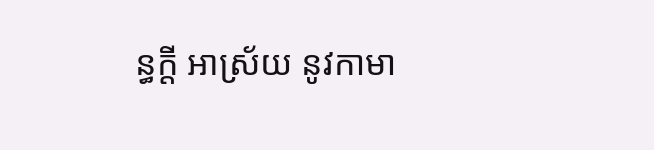ន្ធក្តី អាស្រ័យ នូវកាមា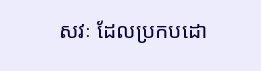សវៈ ដែលប្រកបដោ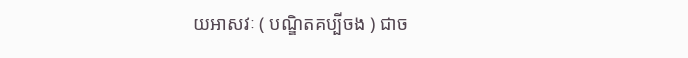យអាសវៈ ( បណ្ឌិតគប្បីចង ) ជាច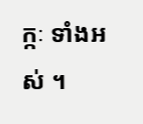ក្កៈ ទាំងអស់ ។